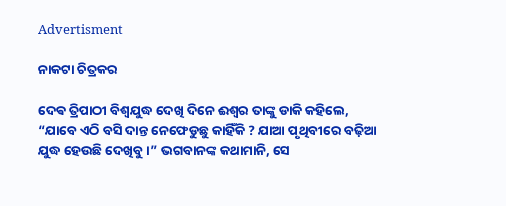Advertisment

ନାକଟା ଚିତ୍ରକର

ଦେଵ ତ୍ରିପାଠୀ ବିଶ୍ଵଯୁଦ୍ଧ ଦେଖି ଦିନେ ଈଶ୍ଵର ତାଙ୍କୁ ଡାକି କହିଲେ, “ଯାବେ ଏଠି ବସି ଦାନ୍ତ ନେଫେଡୁଛୁ କାହିଁକି ? ଯାଆ ପୃଥିବୀରେ ବଢ଼ିଆ ଯୁଦ୍ଧ ହେଉଛି ଦେଖିବୁ ।” ଭଗବାନଙ୍କ କଥାମାନି, ସେ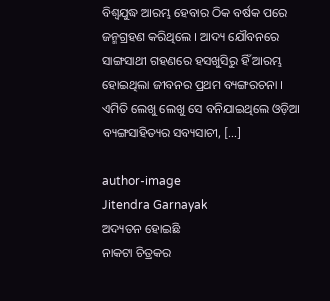ବିଶ୍ଵଯୁଦ୍ଧ ଆରମ୍ଭ ହେବାର ଠିକ ବର୍ଷକ ପରେ ଜନ୍ମଗ୍ରହଣ କରିଥିଲେ । ଆଦ୍ୟ ଯୌବନରେ ସାଙ୍ଗସାଥୀ ଗହଣରେ ହସଖୁସିରୁ ହିଁ ଆରମ୍ଭ ହୋଇଥିଲା ଜୀବନର ପ୍ରଥମ ବ୍ୟଙ୍ଗରଚନା । ଏମିତି ଲେଖୁ ଲେଖୁ ସେ ବନିଯାଇଥିଲେ ଓଡ଼ିଆ ବ୍ୟଙ୍ଗସାହିତ୍ୟର ସବ୍ୟସାଚୀ, […]

author-image
Jitendra Garnayak
ଅଦ୍ୟତନ ହୋଇଛି
ନାକଟା ଚିତ୍ରକର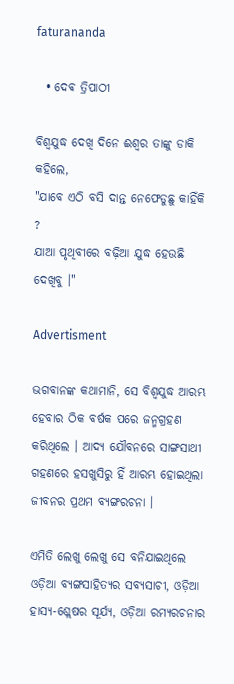faturananda

  • ଦେଵ ତ୍ରିପାଠୀ

ବିଶ୍ଵଯୁଦ୍ଧ ଦେଖି ଦିନେ ଈଶ୍ଵର ତାଙ୍କୁ ଡାକି କହିଲେ,
"ଯାବେ ଏଠି ବସି ଦାନ୍ତ ନେଫେଡୁଛୁ କାହିଁକି ?
ଯାଆ ପୃଥିବୀରେ ବଢ଼ିଆ ଯୁଦ୍ଧ ହେଉଛି ଦେଖିବୁ ।"

Advertisment

ଭଗବାନଙ୍କ କଥାମାନି, ସେ ବିଶ୍ଵଯୁଦ୍ଧ ଆରମ୍ଭ ହେବାର ଠିକ ବର୍ଷକ ପରେ ଜନ୍ମଗ୍ରହଣ କରିଥିଲେ । ଆଦ୍ୟ ଯୌବନରେ ସାଙ୍ଗସାଥୀ ଗହଣରେ ହସଖୁସିରୁ ହିଁ ଆରମ୍ଭ ହୋଇଥିଲା ଜୀବନର ପ୍ରଥମ ବ୍ୟଙ୍ଗରଚନା ।

ଏମିତି ଲେଖୁ ଲେଖୁ ସେ ବନିଯାଇଥିଲେ ଓଡ଼ିଆ ବ୍ୟଙ୍ଗସାହିତ୍ୟର ସବ୍ୟସାଚୀ, ଓଡ଼ିଆ ହାସ୍ୟ-ଶ୍ଲେଷର ସୂର୍ଯ୍ୟ, ଓଡ଼ିଆ ରମ୍ୟରଚନାର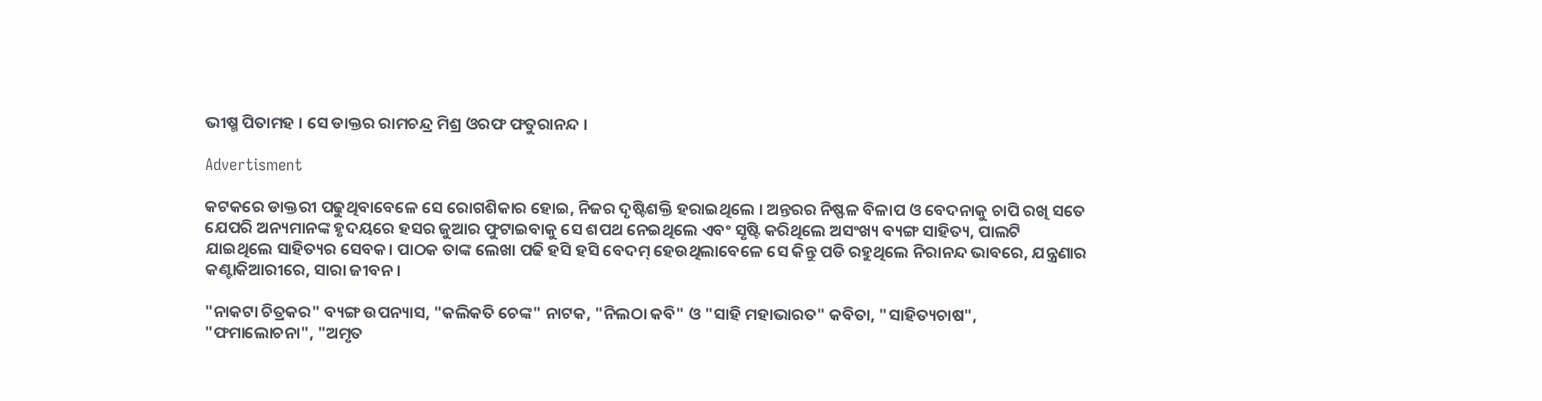ଭୀଷ୍ମ ପିତାମହ । ସେ ଡାକ୍ତର ରାମଚନ୍ଦ୍ର ମିଶ୍ର ଓରଫ ଫତୁରାନନ୍ଦ ।

Advertisment

କଟକରେ ଡାକ୍ତରୀ ପଢୁଥିବାବେଳେ ସେ ରୋଗଶିକାର ହୋଇ, ନିଜର ଦୃଷ୍ଟିଶକ୍ତି ହରାଇଥିଲେ । ଅନ୍ତରର ନିଷ୍ଫଳ ବିଳାପ ଓ ବେଦନାକୁ ଚାପି ରଖି ସତେ ଯେପରି ଅନ୍ୟମାନଙ୍କ ହୃଦୟରେ ହସର ଜୁଆର ଫୁଟାଇବାକୁ ସେ ଶପଥ ନେଇଥିଲେ ଏବଂ ସୃଷ୍ଟି କରିଥିଲେ ଅସଂଖ୍ୟ ବ୍ୟଙ୍ଗ ସାହିତ୍ୟ, ପାଲଟି ଯାଇଥିଲେ ସାହିତ୍ୟର ସେବକ। ପାଠକ ତାଙ୍କ ଲେଖା ପଢି ହସି ହସି ବେଦମ୍ ହେଉଥିଲାବେଳେ ସେ କିନ୍ତୁ ପଡି ରହୁଥିଲେ ନିରାନନ୍ଦ ଭାବରେ, ଯନ୍ତ୍ରଣାର କଣ୍ଟାକିଆରୀରେ, ସାରା ଜୀବନ ।

"ନାକଟା ଚିତ୍ରକର" ବ୍ୟଙ୍ଗ ଉପନ୍ୟାସ, "କଲିକତି ଚେଙ୍କ" ନାଟକ, "ନିଲଠା କବି" ଓ "ସାହି ମହାଭାରତ" କବିତା, "ସାହିତ୍ୟଚାଷ", "ଫମାଲୋଚନା", "ଅମୃତ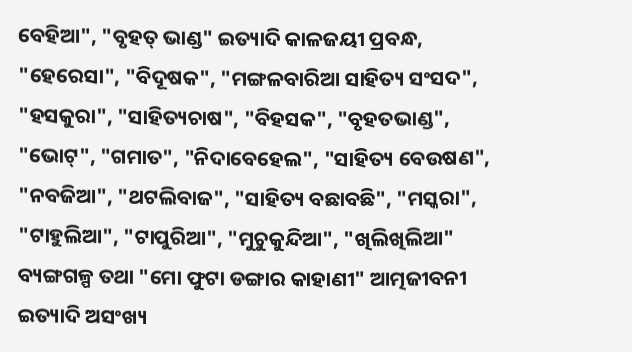ବେହିଆ", "ବୃହତ୍ ଭାଣ୍ଡ" ଇତ୍ୟାଦି କାଳଜୟୀ ପ୍ରବନ୍ଧ, "ହେରେସା", "ବିଦୂଷକ", "ମଙ୍ଗଳବାରିଆ ସାହିତ୍ୟ ସଂସଦ", "ହସକୁରା", "ସାହିତ୍ୟଚାଷ", "ବିହସକ", "ବୃହତଭାଣ୍ଡ", "ଭୋଟ୍", "ଗମାତ", "ନିଦାବେହେଲ", "ସାହିତ୍ୟ ବେଉଷଣ", "ନବଜିଆ", "ଥଟଲିବାଜ", "ସାହିତ୍ୟ ବଛାବଛି", "ମସ୍କରା", "ଟାହୁଲିଆ", "ଟାପୁରିଆ", "ମୁଚୁକୁନ୍ଦିଆ", "ଖିଲିଖିଲିଆ" ବ୍ୟଙ୍ଗଗଳ୍ପ ତଥା "ମୋ ଫୁଟା ଡଙ୍ଗାର କାହାଣୀ" ଆତ୍ମଜୀବନୀ ଇତ୍ୟାଦି ଅସଂଖ୍ୟ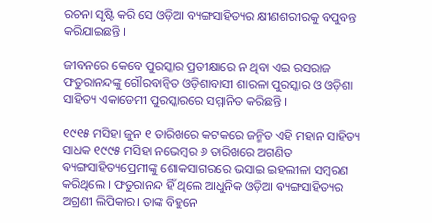ରଚନା ସୃଷ୍ଟି କରି ସେ ଓଡ଼ିଆ ବ୍ୟଙ୍ଗସାହିତ୍ୟର କ୍ଷୀଣଶରୀରକୁ ବପୁବନ୍ତ କରିଯାଇଛନ୍ତି ।

ଜୀବନରେ କେବେ ପୁରସ୍କାର ପ୍ରତୀକ୍ଷାରେ ନ ଥିବା ଏଇ ରସରାଜ ଫତୁରାନନ୍ଦଙ୍କୁ ଗୌରବାନ୍ଵିତ ଓଡ଼ିଶାବାସୀ ଶାରଳା ପୁରସ୍କାର ଓ ଓଡ଼ିଶା ସାହିତ୍ୟ ଏକାଡେମୀ ପୁରସ୍କାରରେ ସମ୍ମାନିତ କରିଛନ୍ତି ।

୧୯୧୫ ମସିହା ଜୁନ ୧ ତାରିଖରେ କଟକରେ ଜନ୍ମିତ ଏହି ମହାନ ସାହିତ୍ୟ ସାଧକ ୧୯୯୫ ମସିହା ନଭେମ୍ବର ୬ ତାରିଖରେ ଅଗଣିତ ଵ୍ୟଙ୍ଗସାହିତ୍ୟପ୍ରେମୀଙ୍କୁ ଶୋକସାଗରରେ ଭସାଇ ଇହଲୀଳା ସମ୍ବରଣ କରିଥିଲେ । ଫତୁରାନନ୍ଦ ହିଁ ଥିଲେ ଆଧୁନିକ ଓଡ଼ିଆ ଵ୍ୟଙ୍ଗସାହିତ୍ୟର ଅଗ୍ରଣୀ ଲିପିକାର। ତାଙ୍କ ବିହୁନେ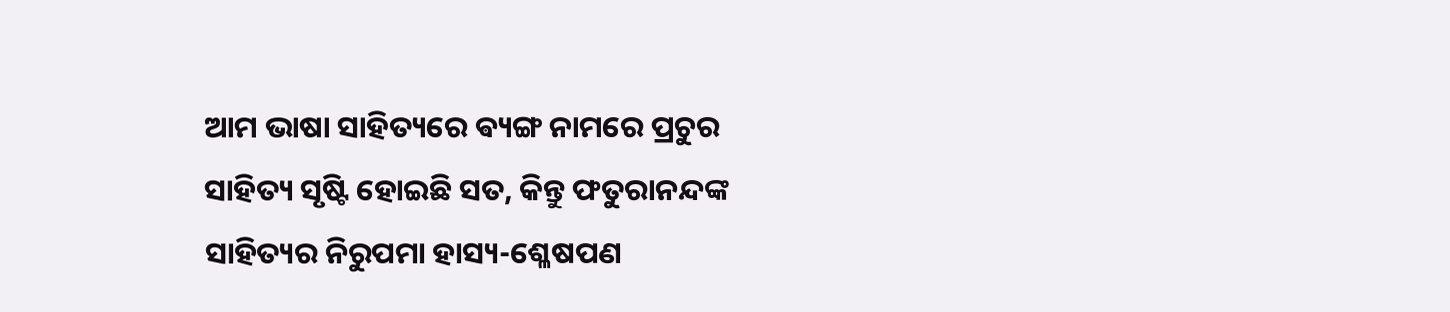ଆମ ଭାଷା ସାହିତ୍ୟରେ ଵ୍ୟଙ୍ଗ ନାମରେ ପ୍ରଚୁର ସାହିତ୍ୟ ସୃଷ୍ଟି ହୋଇଛି ସତ, କିନ୍ତୁ ଫତୁରାନନ୍ଦଙ୍କ ସାହିତ୍ୟର ନିରୁପମା ହାସ୍ୟ-ଶ୍ଳେଷପଣ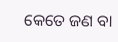କେତେ ଜଣ ବା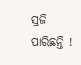ସ୍ରଜି ପାରିଛନ୍ତି !